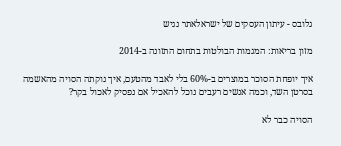גלובס - עיתון העסקים של ישראלאתר נגיש

מזון בריאות: המגמות הבולטות בתחום התזונה ב-2014

איך יופחת הסוכר במוצרים ב-60% בלי לאבד מהטעם, איך נוקתה הסויה מהאשמה בסרטן השד, וכמה אנשים רעבים נוכל להאכיל אם נפסיק לאכול בקר?

הסויה כבר לא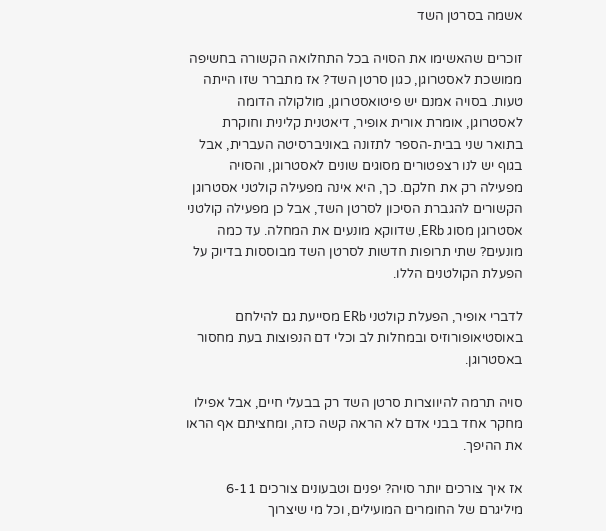אשמה בסרטן השד

זוכרים שהאשימו את הסויה בכל התחלואה הקשורה בחשיפה ממושכת לאסטרוגן, כגון סרטן השד? אז מתברר שזו הייתה טעות. בסויה אמנם יש פיטואסטרוגן, מולקולה הדומה לאסטרוגן, אומרת אורית אופיר, דיאטנית קלינית וחוקרת בתואר שני בבית-הספר לתזונה באוניברסיטה העברית, אבל בגוף יש לנו רצפטורים מסוגים שונים לאסטרוגן, והסויה מפעילה רק את חלקם. כך, היא אינה מפעילה קולטני אסטרוגן הקשורים להגברת הסיכון לסרטן השד, אבל כן מפעילה קולטני אסטרוגן מסוג ERb, שדווקא מונעים את המחלה. עד כמה מונעים? שתי תרופות חדשות לסרטן השד מבוססות בדיוק על הפעלת הקולטנים הללו.

לדברי אופיר, הפעלת קולטני ERb מסייעת גם להילחם באוסטיאופורוזיס ובמחלות לב וכלי דם הנפוצות בעת מחסור באסטרוגן.

סויה תרמה להיווצרות סרטן השד רק בבעלי חיים, אבל אפילו מחקר אחד בבני אדם לא הראה קשה כזה, ומחציתם אף הראו את ההיפך.

אז איך צורכים יותר סויה? יפנים וטבעונים צורכים 6-11 מיליגרם של החומרים המועילים, וכל מי שיצרוך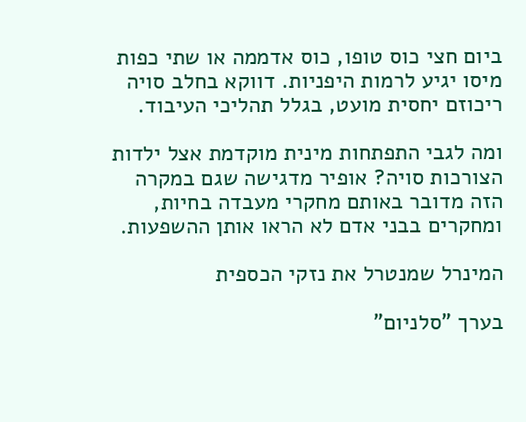ביום חצי כוס טופו, כוס אדממה או שתי כפות מיסו יגיע לרמות היפניות. דווקא בחלב סויה ריכוזם יחסית מועט, בגלל תהליכי העיבוד.

ומה לגבי התפתחות מינית מוקדמת אצל ילדות הצורכות סויה? אופיר מדגישה שגם במקרה הזה מדובר באותם מחקרי מעבדה בחיות, ומחקרים בבני אדם לא הראו אותן ההשפעות.

המינרל שמנטרל את נזקי הכספית

בערך "סלניום"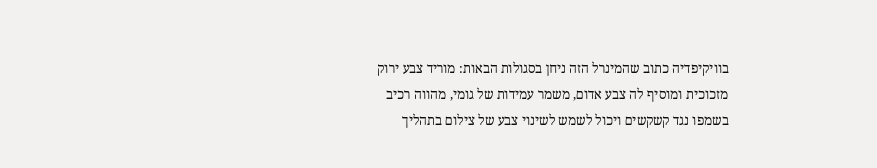בוויקיפדיה כתוב שהמינרל הזה ניחן בסגולות הבאות: מוריד צבע ירוק מזכוכית ומוסיף לה צבע אדום, משמר עמידות של גומי, מהווה רכיב בשמפו נגד קשקשים ויכול לשמש לשינוי צבע של צילום בתהליך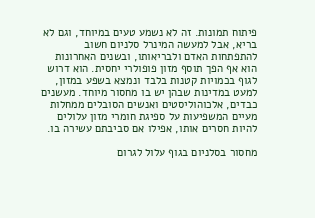פיתוח תמונות. זה לא נשמע טעים במיוחד, וגם לא בריא, אבל למעשה המינרל סלניום חשוב להתפתחות האדם ולבריאותו, ובשנים האחרונות הוא אף הפך תוסף מזון פופולרי יחסית. הוא דרוש לגוף בכמויות קטנות בלבד ונמצא בשפע במזון, למעט במדינות שבהן יש בו מחסור מיוחד. מעשנים כבדים, אלכוהוליסטים ואנשים הסובלים ממחלות מעיים המשפיעות על ספיגת חומרי מזון עלולים להיות חסרים אותו, אפילו אם סביבתם עשירה בו.

מחסור בסלניום בגוף עלול לגרום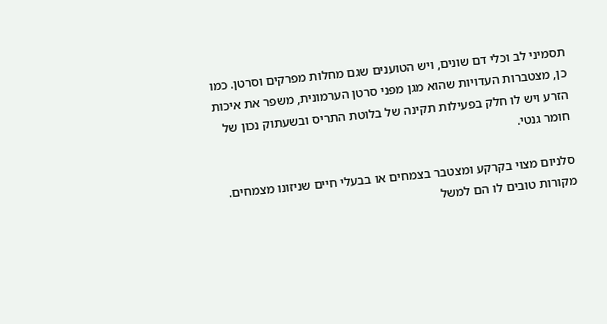תסמיני לב וכלי דם שונים, ויש הטוענים שגם מחלות מפרקים וסרטן. כמו כן, מצטברות העדויות שהוא מגן מפני סרטן הערמונית, משפר את איכות הזרע ויש לו חלק בפעילות תקינה של בלוטת התריס ובשעתוק נכון של חומר גנטי.

סלניום מצוי בקרקע ומצטבר בצמחים או בבעלי חיים שניזונו מצמחים. מקורות טובים לו הם למשל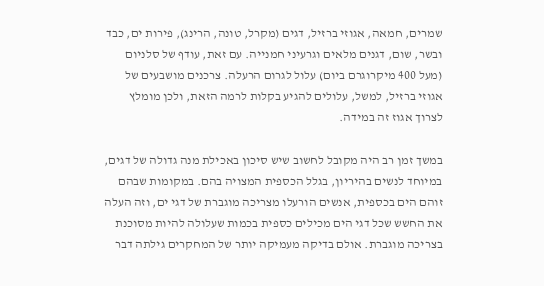שמרים, חמאה, אגוזי ברזיל, דגים (מקרל, טונה, הרינג), פירות ים, כבד ובשר, שום, דגנים מלאים וגרעיני חמנייה. עם זאת, עודף של סלניום (מעל 400 מיקרוגרם ביום) עלול לגרום הרעלה. צרכנים מושבעים של אגוזי ברזיל, למשל, עלולים להגיע בקלות לרמה הזאת, ולכן מומלץ לצרוך אגוז זה במידה.

במשך זמן רב היה מקובל לחשוב שיש סיכון באכילת מנה גדולה של דגים, במיוחד לנשים בהיריון, בגלל הכספית המצויה בהם. במקומות שבהם זוהם הים בכספית, אנשים הורעלו מצריכה מוגברת של דגי ים, וזה העלה את החשש שכל דגי הים מכילים כספית בכמות שעלולה להיות מסוכנת בצריכה מוגברת. אולם בדיקה מעמיקה יותר של המחקרים גילתה דבר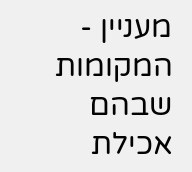מעניין - המקומות שבהם אכילת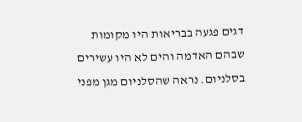דגים פגעה בבריאות היו מקומות שבהם האדמה והים לא היו עשירים בסלניום. נראה שהסלניום מגן מפני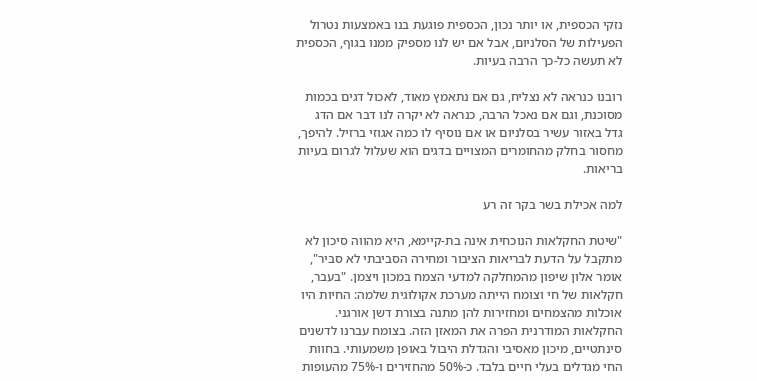נזקי הכספית, או יותר נכון, הכספית פוגעת בנו באמצעות נטרול הפעילות של הסלניום, אבל אם יש לנו מספיק ממנו בגוף, הכספית לא תעשה כל-כך הרבה בעיות.

רובנו כנראה לא נצליח, גם אם נתאמץ מאוד, לאכול דגים בכמות מסוכנת, וגם אם נאכל הרבה, כנראה לא יקרה לנו דבר אם הדג גדל באזור עשיר בסלניום או אם נוסיף לו כמה אגוזי ברזיל. להיפך, מחסור בחלק מהחומרים המצויים בדגים הוא שעלול לגרום בעיות בריאות.

למה אכילת בשר בקר זה רע

"שיטת החקלאות הנוכחית אינה בת-קיימא, היא מהווה סיכון לא מתקבל על הדעת לבריאות הציבור ומחירה הסביבתי לא סביר", אומר אלון שיפון מהמחלקה למדעי הצמח במכון ויצמן. "בעבר, חקלאות של חי וצומח הייתה מערכת אקולוגית שלמה: החיות היו אוכלות מהצמחים ומחזירות להן מתנה בצורת דשן אורגני. החקלאות המודרנית הפרה את המאזן הזה. בצומח עברנו לדשנים סינתטיים, מיכון מאסיבי והגדלת היבול באופן משמעותי. בחוות החי מגדלים בעלי חיים בלבד. כ-50% מהחזירים ו-75% מהעופות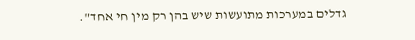גדלים במערכות מתועשות שיש בהן רק מין חי אחד".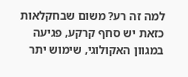למה זה רע? משום שבחקלאות כזאת יש סחף קרקע, פגיעה במגוון האקולוגי, שימוש יתר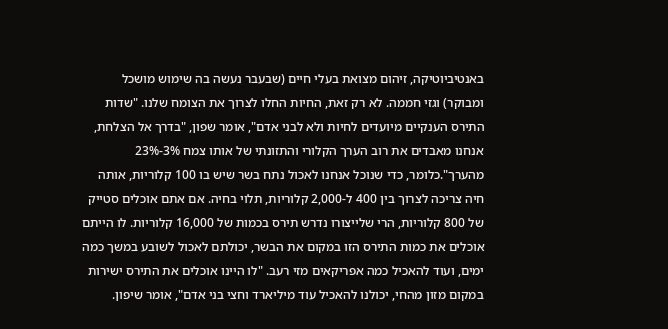באנטיביוטיקה, זיהום מצואת בעלי חיים (שבעבר נעשה בה שימוש מושכל ומבוקר) וגזי חממה. לא רק זאת, החיות החלו לצרוך את הצומח שלנו. "שדות התירס הענקיים מיועדים לחיות ולא לבני אדם", אומר שפון, "בדרך אל הצלחת, אנחנו מאבדים את רוב הערך הקלורי והתזונתי של אותו צמח 3%-23% מהערך".כלומר, כדי שנוכל אנחנו לאכול נתח בשר שיש בו 100 קלוריות, אותה חיה צריכה לצרוך בין 400 ל-2,000 קלוריות, תלוי בחיה. אם אתם אוכלים סטייק של 800 קלוריות, הרי שלייצורו נדרש תירס בכמות של 16,000 קלוריות. לו הייתם אוכלים את כמות התירס הזו במקום את הבשר, יכולתם לאכול לשובע במשך כמה ימים, ועוד להאכיל כמה אפריקאים מזי רעב. "לו היינו אוכלים את התירס ישירות במקום מזון מהחי, יכולנו להאכיל עוד מיליארד וחצי בני אדם", אומר שיפון.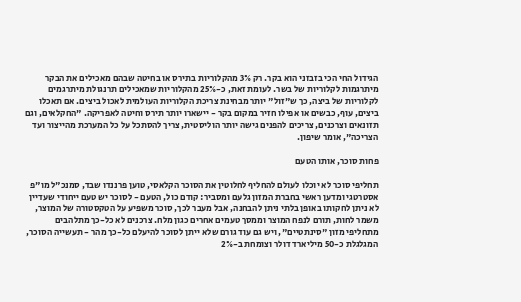הגידול החי הכי בזבזני הוא בקר. רק 3% מהקלוריות בתירס או בחיטה שבהם מאכילים את הבקר מיתרגמות לקלוריות של בשר. לעומת זאת, כ-25% מהקלוריות שמאכילים תרנגולת מיתרגמים לקלוריות של ביצה, כך ש"זול" יותר מבחינת צריכת הקלוריות העולמית לאכול ביצים. אם תאכלו ביצים, עוף, כבשים או אפילו חזיר במקום בקר - יישארו יותר תירס וחיטה לאפריקה. "החקלאים, וגם תזונאים וצרכנים, צריכים להפנים גישה יותר הוליסטית, צריך להסתכל על כל המערכת מהייצור ועד הצריכה", אומר שיפון.

פחות סוכר, אותו הטעם

תחליפי סוכר לא יוכלו לעולם להחליף לחלוטין את הסוכר הקלאסי, טוען פרננדו שבד, סמנכ"ל מו"פ אסטרטגי ומדען ראשי בחברת המזון גלעם ומסביר: קודם כול, הטעם - לסוכר יש טעם ייחודי שעדיין לא ניתן לחקותו באופן בלתי ניתן להבחנה, אבל מעבר לכך, סוכר משפיע על הטקסטורה של המוצר, משמר לחות, תורם לנפח המוצר וממסך טעמים אחרים כגון מלח. צרכנים לא כל-כך מתלהבים מתחליפי מזון "סינתטיים", ויש גם עוד גורם שלא ייתן לסוכר להיעלם כל-כך מהר - תעשייה הסוכר, המגלגלת כ-50 מיליארד דולר וצומחת ב-2%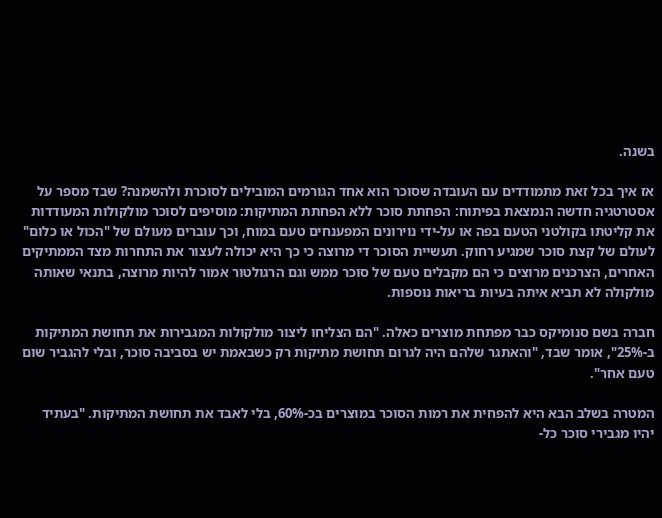בשנה.

אז איך בכל זאת מתמודדים עם העובדה שסוכר הוא אחד הגורמים המובילים לסוכרת ולהשמנה? שבד מספר על אסטרטגיה חדשה הנמצאת בפיתוח: הפחתת סוכר ללא הפחתת המתיקות: מוסיפים לסוכר מולקולות המעודדות את קליטתו בקולטני הטעם בפה או על-ידי נוירונים המפענחים טעם במוח, וכך עוברים מעולם של "הכול או כלום" לעולם של קצת סוכר שמגיע רחוק. תעשיית הסוכר די מרוצה כי כך היא יכולה לעצור את התחרות מצד הממתיקים האחרים, הצרכנים מרוצים כי הם מקבלים טעם של סוכר ממש וגם הרגולטור אמור להיות מרוצה, בתנאי שאותה מולקולה לא תביא איתה בעיות בריאות נוספות.

חברה בשם סנומיקס כבר מפתחת מוצרים כאלה. "הם הצליחו ליצור מולקולות המגבירות את תחושת המתיקות ב-25%", אומר שבד, "והאתגר שלהם היה לגרום תחושת מתיקות רק כשבאמת יש בסביבה סוכר, ובלי להגביר שום טעם אחר".

המטרה בשלב הבא היא להפחית את רמות הסוכר במוצרים בכ-60%, בלי לאבד את תחושת המתיקות. "בעתיד יהיו מגבירי סוכר כל-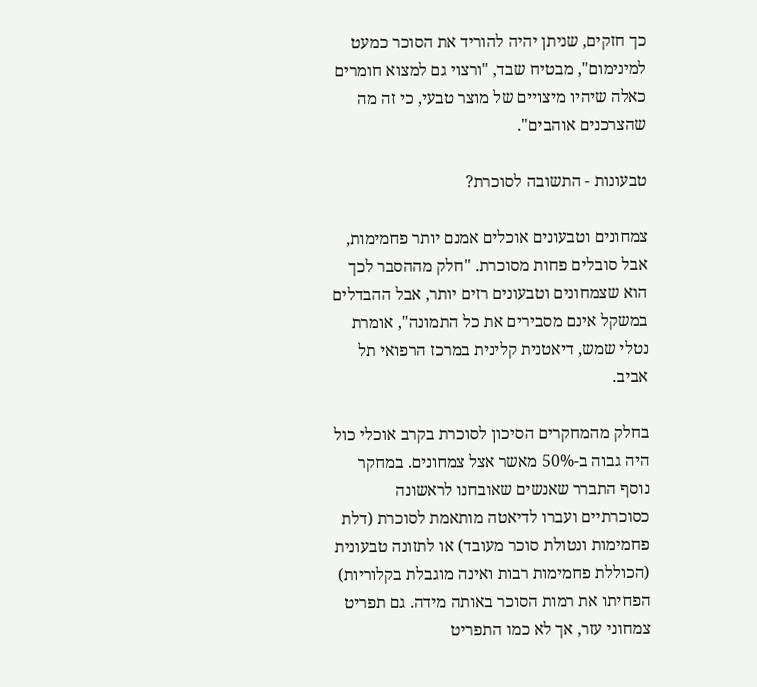כך חזקים, שניתן יהיה להוריד את הסוכר כמעט למינימום", מבטיח שבד, "ורצוי גם למצוא חומרים כאלה שיהיו מיצויים של מוצר טבעי, כי זה מה שהצרכנים אוהבים".

טבעונות - התשובה לסוכרת?

צמחונים וטבעונים אוכלים אמנם יותר פחמימות, אבל סובלים פחות מסוכרת. "חלק מההסבר לכך הוא שצמחונים וטבעונים רזים יותר, אבל ההבדלים במשקל אינם מסבירים את כל התמונה", אומרת נטלי שמש, דיאטנית קלינית במרכז הרפואי תל אביב.

בחלק מהמחקרים הסיכון לסוכרת בקרב אוכלי כול היה גבוה ב-50% מאשר אצל צמחונים. במחקר נוסף התברר שאנשים שאובחנו לראשונה כסוכרתיים ועברו לדיאטה מותאמת לסוכרת (דלת פחמימות ונטולת סוכר מעובד) או לתזונה טבעונית (הכוללת פחמימות רבות ואינה מוגבלת בקלוריות) הפחיתו את רמות הסוכר באותה מידה. גם תפריט צמחוני עזר, אך לא כמו התפריט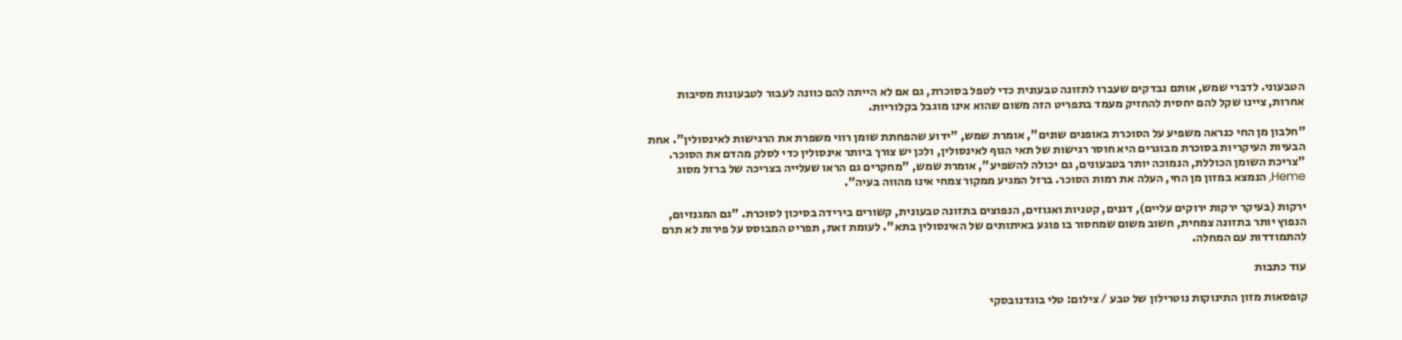הטבעוני. לדברי שמש, אותם נבדקים שעברו לתזונה טבעונית כדי לטפל בסוכרת, גם אם לא הייתה להם כוונה לעבור לטבעונות מסיבות אחרות, ציינו שקל להם יחסית להחזיק מעמד בתפריט הזה משום שהוא אינו מוגבל בקלוריות.

"חלבון מן החי כנראה משפיע על הסוכרת באופנים שונים", אומרת שמש, "ידוע שהפחתת שומן רווי משפרת את הרגישות לאינסולין". אחת הבעיות העיקריות בסוכרת מבוגרים היא חוסר רגישות של תאי הגוף לאינסולין, ולכן יש צורך ביותר אינסולין כדי לסלק מהדם את הסוכר. "צריכת השומן הכוללת, הנמוכה יותר בטבעונים, גם יכולה להשפיע", אומרת שמש, "מחקרים גם הראו שעלייה בצריכה של ברזל מסוג Heme, הנמצא במזון מן החי, העלה את רמות הסוכר. ברזל המגיע ממקור צמחי אינו מהווה בעיה".

ירקות (בעיקר ירקות ירוקים עליים), דגנים, קטניות ואגוזים, הנפוצים בתזונה טבעונית, קשורים בירידה בסיכון לסוכרת. "גם המגנזיום, הנפוץ יותר בתזונה צמחית, חשוב משום שמחסור בו פוגע באיתותים של האינסולין בתא". לעומת זאת, תפריט המבוסס על פירות לא תרם להתמודדות עם המחלה.

עוד כתבות

קופסאות מזון התינוקות נוטרילון של טבע / צילום: טלי בוגדנובסקי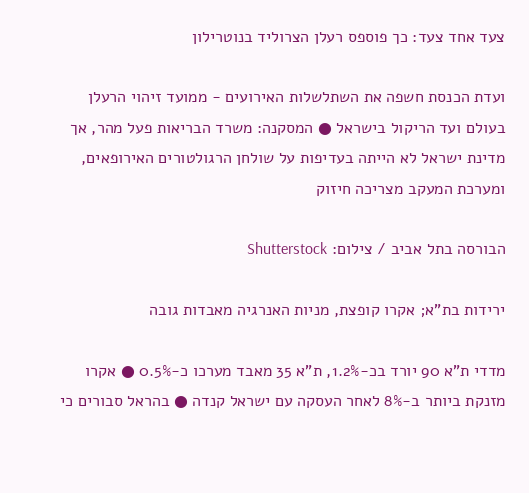צעד אחד צעד: כך פוספס רעלן הצרוליד בנוטרילון

ועדת הכנסת חשפה את השתלשלות האירועים - ממועד זיהוי הרעלן בעולם ועד הריקול בישראל ● המסקנה: משרד הבריאות פעל מהר, אך מדינת ישראל לא הייתה בעדיפות על שולחן הרגולטורים האירופאים, ומערכת המעקב מצריכה חיזוק

הבורסה בתל אביב / צילום: Shutterstock

ירידות בת"א; אקרו קופצת, מניות האנרגיה מאבדות גובה

מדדי ת"א 90 יורד בכ-1.2%, ת"א 35 מאבד מערכו כ-0.5% ● אקרו מזנקת ביותר ב-8% לאחר העסקה עם ישראל קנדה ● בהראל סבורים כי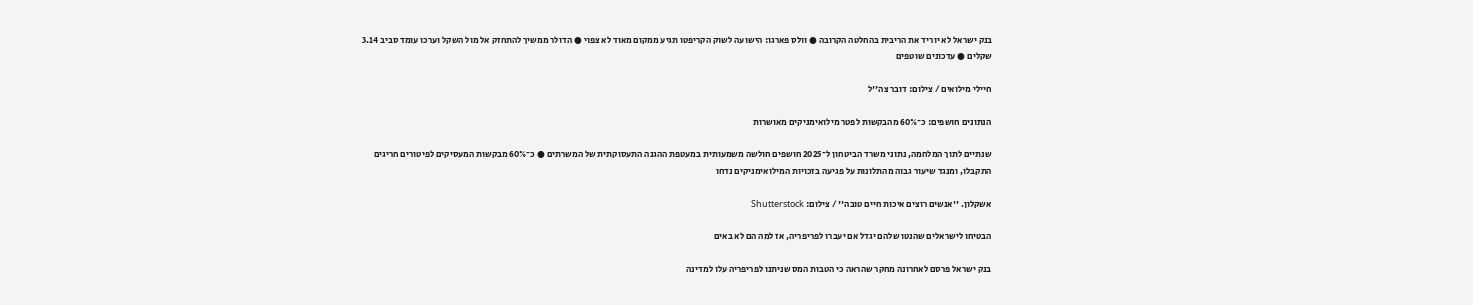בנק ישראל לא יוריד את הריבית בהחלטה הקרובה ● וולס פארגו: הישועה לשוק הקריפטו תגיע ממקום מאוד לא צפוי ● הדולר ממשיך להתחזק אל מול השקל וערכו עומד סביב 3.14 שקלים ● עדכונים שוטפים

חיילי מילואים / צילום: דובר צה''ל

הנתונים חושפים: כ־60% מהבקשות לפטר מילואימניקים מאושרות

שנתיים לתוך המלחמה, נתוני משרד הביטחון ל־2025 חושפים חולשה משמעותית במעטפת ההגנה התעסוקתית של המשרתים ● כ־60% מבקשות המעסיקים לפיטורים חריגים התקבלו, ומנגד שיעור גבוה מהתלונות על פגיעה בזכויות המילואימניקים נדחו

אשקלון. ''אנשים רוצים איכות חיים טובה'' / צילום: Shutterstock

הבטיחו לישראלים שהנטו שלהם יגדל אם יעברו לפריפריה, אז למה הם לא באים

בנק ישראל פרסם לאחרונה מחקר שהראה כי הטבות המס שניתנו לפריפריה עלו למדינה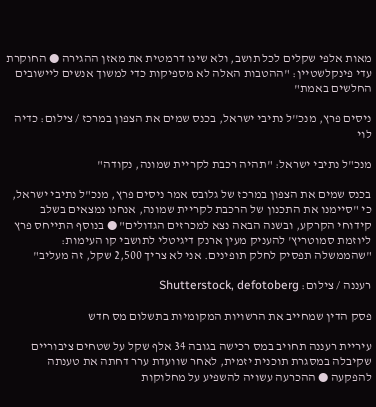מאות אלפי שקלים לכל תושב, ולא שינו דרמטית את מאזן ההגירה ● החוקרת עדי פינקלשטיין: "ההטבות האלה לא מספיקות כדי למשוך אנשים ליישובים החלשים באמת"

ניסים פרץ, מנכ''ל נתיבי ישראל, בכנס שמים את הצפון במרכז / צילום: כדיה לוי

מנכ"ל נתיבי ישראל: "תהיה רכבת לקריית שמונה, נקודה"

בכנס שמים את הצפון במרכז של גלובס אמר ניסים פרץ, מנכ"ל נתיבי ישראל, כי "סיימנו את התכנון של הרכבת לקריית שמונה, אנחנו נמצאים בשלב קידוחי הקרקע, ובשנה הבאה נצא למכרזים הגדולים" ● בנוסף התייחס פרץ ליוזמת סמוטריץ' להעניק מעין ארנק דיגיטלי לתושבי קו העימות: "שהממשלה תפסיק לחלק תופינים. אני לא צריך 2,500 שקל, זה מעליב"

רעננה / צילום: Shutterstock, defotoberg

פסק הדין שמחייב את הרשויות המקומיות בתשלום מס חדש

עיריית רעננה תחויב במס רכישה בגובה 34 אלף שקל על שטחים ציבוריים שקיבלה במסגרת תוכנית יזמית, לאחר שוועדת ערר דחתה את טענתה להפקעה ● ההכרעה עשויה להשפיע על מחלוקות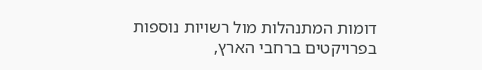דומות המתנהלות מול רשויות נוספות בפרויקטים ברחבי הארץ,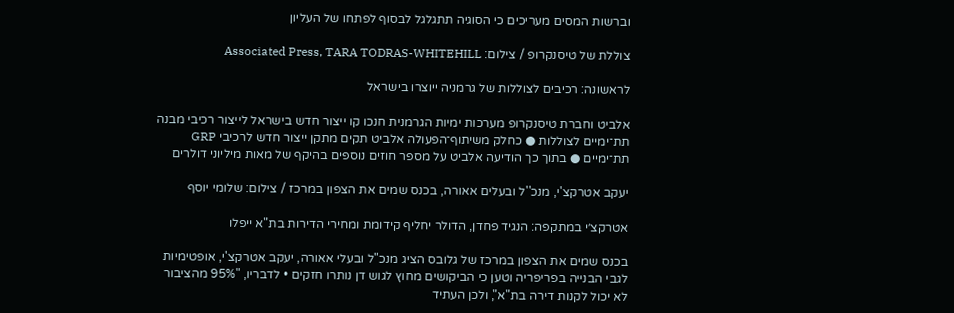וברשות המסים מעריכים כי הסוגיה תתגלגל לבסוף לפתחו של העליון

צוללת של טיסנקרופ / צילום: Associated Press, TARA TODRAS-WHITEHILL

לראשונה: רכיבים לצוללות של גרמניה ייוצרו בישראל

אלביט וחברת טיסנקרופ מערכות ימיות הגרמנית חנכו קו ייצור חדש בישראל לייצור רכיבי מבנה תת־ימיים לצוללות ● כחלק משיתוף־הפעולה אלביט תקים מתקן ייצור חדש לרכיבי GRP תת־ימיים ● בתוך כך הודיעה אלביט על מספר חוזים נוספים בהיקף של מאות מיליוני דולרים

יעקב אטרקצ'י, מנכ''ל ובעלים אאורה, בכנס שמים את הצפון במרכז / צילום: שלומי יוסף

אטרקצ׳י במתקפה: הנגיד פחדן, הדולר יחליף קידומת ומחירי הדירות בת"א ייפלו

בכנס שמים את הצפון במרכז של גלובס הציג מנכ"ל ובעלי אאורה, יעקב אטרקצ'י, אופטימיות לגבי הבנייה בפריפריה וטען כי הביקושים מחוץ לגוש דן נותרו חזקים • לדבריו, "95% מהציבור לא יכול לקנות דירה בת"א", ולכן העתיד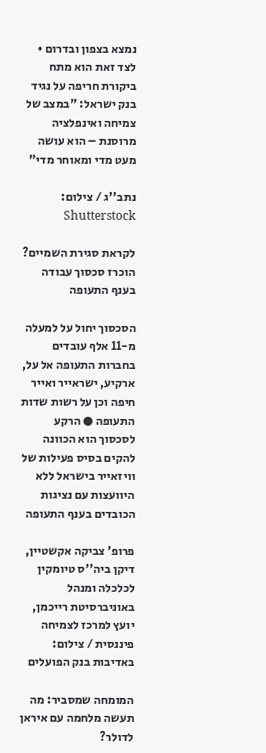נמצא בצפון ובדרום • לצד זאת הוא מתח ביקורת חריפה על נגיד בנק ישראל: "במצב של צמיחה ואינפלציה מרוסנת – הוא עושה מעט מדי ומאוחר מדי"

נתב''ג / צילום: Shutterstock

לקראת סגירת השמיים? הוכרז סכסוך עבודה בענף התעופה

הסכסוך יחול על למעלה מ-11 אלף עובדים בחברות התעופה אל על, ארקיע, ישראייר ואייר חיפה וכן על רשות שדות התעופה ● הרקע לסכסוך הוא הכוונה להקים בסיס פעילות של וויזאייר בישראל ללא היוועצות עם נציגות הכובדים בענף התעופה

פרופ' צביקה אקשטיין, דיקן ביה''ס טיומקין לכלכלה ומנהל באוניברסיטת רייכמן, יועץ למרכז לצמיחה פיננסית / צילום: באדיבות בנק הפועלים

המומחה שמסביר: מה תעשה מלחמה עם איראן לדולר?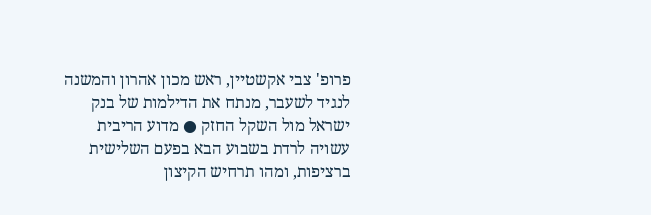פרופ' צבי אקשטיין, ראש מכון אהרון והמשנה לנגיד לשעבר, מנתח את הדילמות של בנק ישראל מול השקל החזק ● מדוע הריבית עשויה לרדת בשבוע הבא בפעם השלישית ברציפות, ומהו תרחיש הקיצון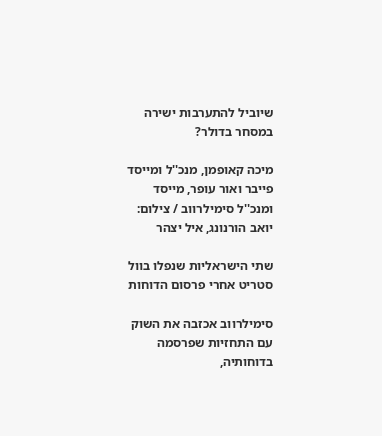שיוביל להתערבות ישירה במסחר בדולר?

מיכה קאופמן, מנכ''ל ומייסד פייבר ואור עופר, מייסד ומנכ''ל סימילרווב / צילום: יואב הורנונג, איל יצהר

שתי הישראליות שנפלו בוול סטריט אחרי פרסום הדוחות

סימילרווב אכזבה את השוק עם התחזיות שפרסמה בדוחותיה,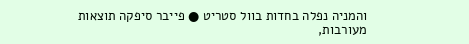והמניה נפלה בחדות בוול סטריט ● פייבר סיפקה תוצאות מעורבות,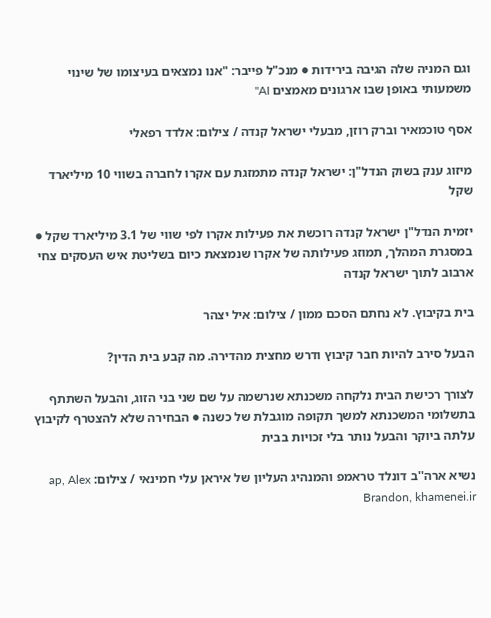וגם המניה שלה הגיבה בירידות ● מנכ"ל פייבר: "אנו נמצאים בעיצומו של שינוי משמעותי באופן שבו ארגונים מאמצים AI"

אסף טוכמאיר וברק רוזן, מבעלי ישראל קנדה / צילום: אלדד רפאלי

מיזוג ענק בשוק הנדל"ן: ישראל קנדה מתמזגת עם אקרו לחברה בשווי 10 מיליארד שקל

יזמית הנדל"ן ישראל קנדה רוכשת את פעילות אקרו לפי שווי של 3.1 מיליארד שקל ● במסגרת המהלך, תמוזג פעילותה של אקרו שנמצאת כיום בשליטת איש העסקים צחי ארבוב לתוך ישראל קנדה

בית בקיבוץ. לא נחתם הסכם ממון / צילום: איל יצהר

הבעל סירב להיות חבר קיבוץ ודרש מחצית מהדירה. מה קבע בית הדין?

לצורך רכישת הבית נלקחה משכנתא שנרשמה על שם שני בני הזוג, והבעל השתתף בתשלומי המשכנתא למשך תקופה מוגבלת של כשנה ● הבחירה שלא להצטרף לקיבוץ עלתה ביוקר והבעל נותר בלי זכויות בבית

נשיא ארה''ב דונלד טראמפ והמנהיג העליון של איראן עלי חמינאי / צילום: ap, Alex Brandon, khamenei.ir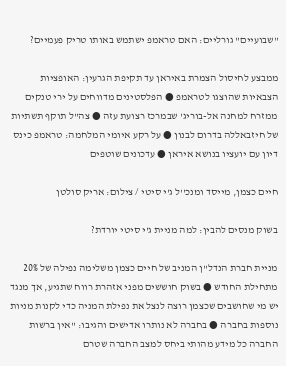"שבועיים" גורליים: האם טראמפ ישתמש באותו טריק פעמיים?

ממבצע לחיסול הצמרת באיראן עד תקיפת הגרעין: האופציות הצבאיות שהוצגו לטראמפ ● הפלסטינים מדווחים על ירי טנקים ממזרח למחנה אל-בוריג' שבמרכז רצועת עזה ● צה"ל תוקף תשתיות של חיזבאללה בדרום לבנון ● על רקע איומי המלחמה: טראמפ כינס דיון עם יועציו בנושא איראן ● עדכונים שוטפים

חיים כצמן, מייסד ומנכ''ל ג'י סיטי / צילום: אריק סולטן

בשוק מנסים להבין: למה מניית ג'י סיטי יורדת?

מניית חברת הנדל"ן המניב של חיים כצמן משלימה נפילה של 20% מתחילת החודש ● בשוק חוששים מפני אזהרת רווח שתגיע, אך מנגד יש מי שחושבים שכצמן רוצה לנצל את נפילת המניה כדי לקנות מניות נוספות בחברה ● בחברה לא נותרו אדישים והגיבו: "אין ברשות החברה כל מידע מהותי ביחס למצב החברה שטרם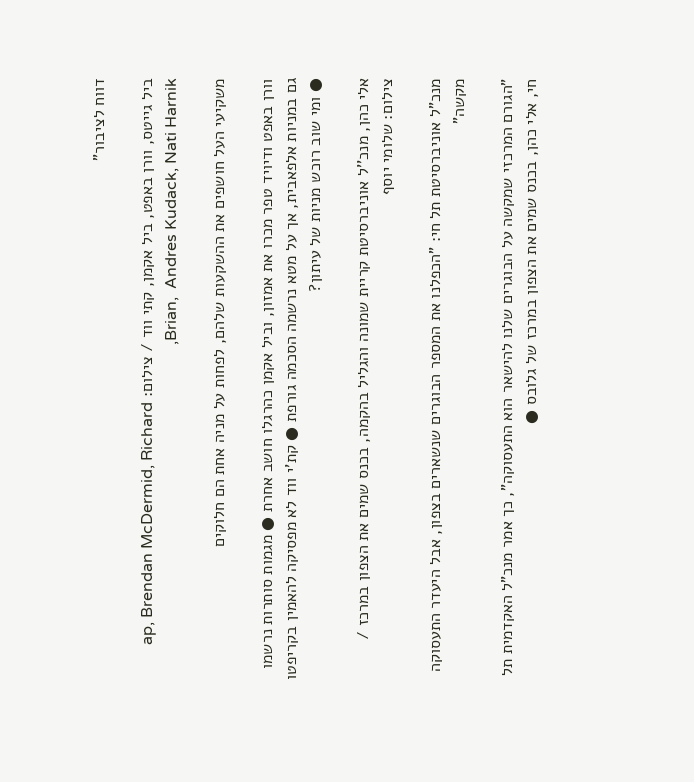דווח לציבור"

ביל גייטס, וורן באפט, ביל אקמן, קתי ווד / צילום: ap, Brendan McDermid, Richard Brian,  Andres Kudack, Nati Harnik,

משקיעי העל חושפים את ההשקעות שלהם, לפחות על מניה אחת הם חלוקים

וורן באפט ודיויד טפר מכרו את אמזון, וביל אקמן כהרגלו חושב אחרת ● מגמות סותרות נרשמו גם במניות אלפאבית, אך על מטא נרשמה הסכמה גורפת ● קת'י ווד לא מפסיקה להאמין בקריפטו ● ומי שוב רוכש מניות של עיתון?

אלי כהן, מנכ''ל אוניברסיטת קריית שמונה והגליל בהקמה, בכנס שמים את הצפון במרכז / צילום: שלומי יוסף

מנכ"ל אוניברסיטת תל חי: "הכפלנו את המספר הבוגרים שנשארים בצפון, אבל היעדר התעסוקה מקשה"

"הגורם המרכזי שמקשה על הבוגרים שלנו להישאר הוא התעסוקה", כך אמר מנכ"ל האקדמית תל חי, אלי כהן, בכנס שמים את הצפון במרכז של גלובס ●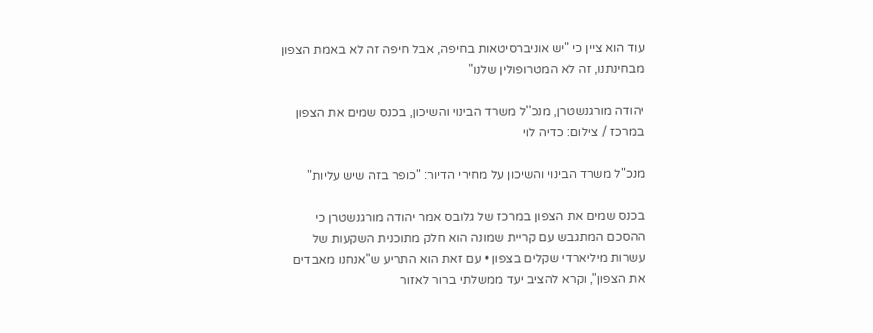עוד הוא ציין כי "יש אוניברסיטאות בחיפה, אבל חיפה זה לא באמת הצפון מבחינתנו, זה לא המטרופולין שלנו"

יהודה מורגנשטרן, מנכ''ל משרד הבינוי והשיכון, בכנס שמים את הצפון במרכז / צילום: כדיה לוי

מנכ"ל משרד הבינוי והשיכון על מחירי הדיור: "כופר בזה שיש עליות"

בכנס שמים את הצפון במרכז של גלובס אמר יהודה מורגנשטרן כי ההסכם המתגבש עם קריית שמונה הוא חלק מתוכנית השקעות של עשרות מיליארדי שקלים בצפון • עם זאת הוא התריע ש"אנחנו מאבדים את הצפון", וקרא להציב יעד ממשלתי ברור לאזור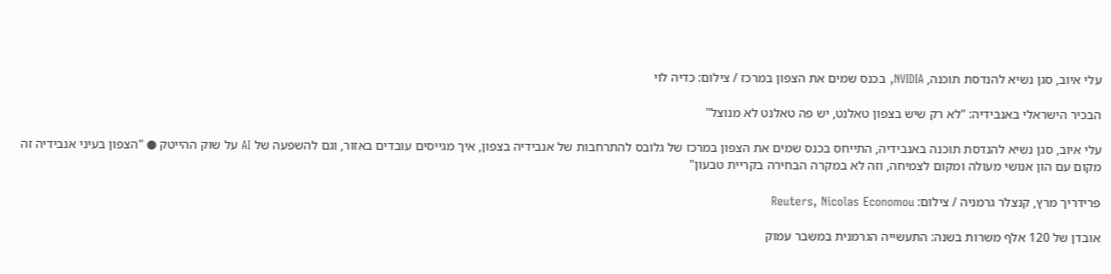עלי איוב, סגן נשיא להנדסת תוכנה, NVIDIA, בכנס שמים את הצפון במרכז / צילום: כדיה לוי

הבכיר הישראלי באנבידיה: "לא רק שיש בצפון טאלנט, יש פה טאלנט לא מנוצל"

עלי איוב, סגן נשיא להנדסת תוכנה באנבידיה, התייחס בכנס שמים את הצפון במרכז של גלובס להתרחבות של אנבידיה בצפון, איך מגייסים עובדים באזור, וגם להשפעה של AI על שוק ההייטק ● "הצפון בעיני אנבידיה זה מקום עם הון אנושי מעולה ומקום לצמיחה, וזה לא במקרה הבחירה בקריית טבעון"

פרידריך מרץ, קנצלר גרמניה / צילום: Reuters, Nicolas Economou

אובדן של 120 אלף משרות בשנה: התעשייה הגרמנית במשבר עמוק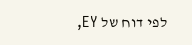לפי דוח של EY,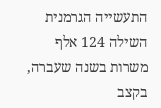התעשייה הגרמנית השילה 124 אלף משרות בשנה שעברה, בקצב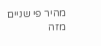מהיר פי שניים מזה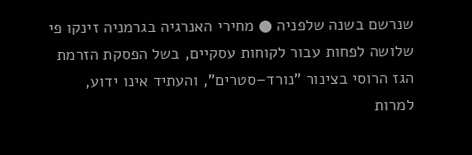שנרשם בשנה שלפניה ● מחירי האנרגיה בגרמניה זינקו פי שלושה לפחות עבור לקוחות עסקיים, בשל הפסקת הזרמת הגז הרוסי בצינור "נורד–סטרים", והעתיד אינו ידוע, למרות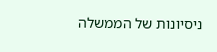ניסיונות של הממשלה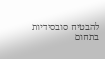להבטיח סובסידיות בתחום